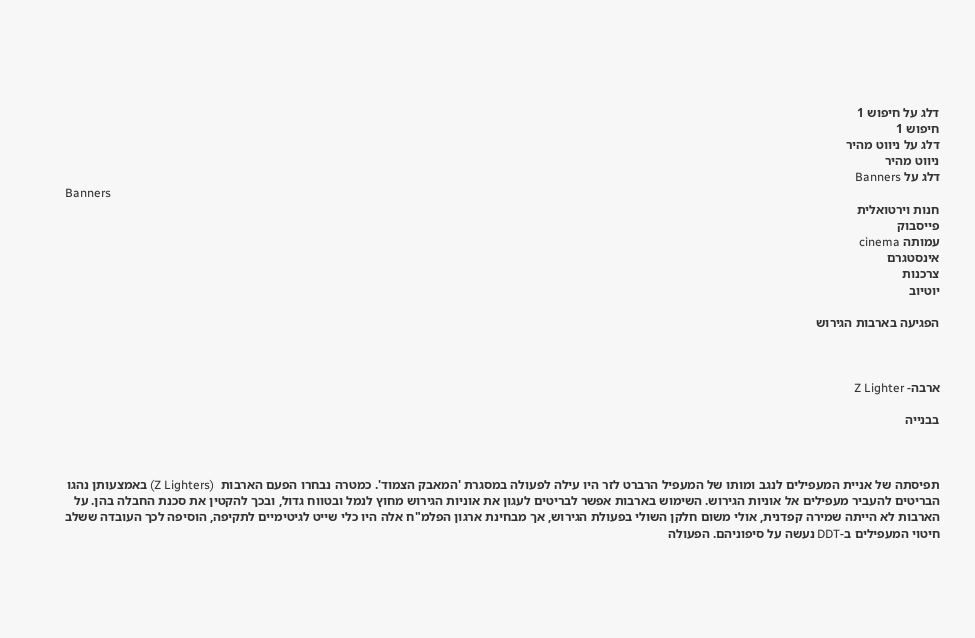דלג על חיפוש 1
חיפוש 1
דלג על ניווט מהיר
ניווט מהיר
דלג על Banners
Banners
חנות וירטואלית
פייסבוק
עמותה cinema
אינסטגרם
צרכנות
יוטיוב

הפגיעה בארבות הגירוש



ארבה- Z Lighter

בבנייה



תפיסתה של אניית המעפילים לנגב ומותו של המעפיל הרברט לזר היו עילה לפעולה במסגרת 'המאבק הצמוד'. כמטרה נבחרו הפעם הארבות  (Z Lighters) באמצעותן נהגו הבריטים להעביר מעפילים אל אוניות הגירוש. השימוש בארבות אפשר לבריטים לעגון את אוניות הגירוש מחוץ לנמל ובטווח גדול, ובכך להקטין את סכנת החבלה בהן. על הארבות לא הייתה שמירה קפדנית, אולי משום חלקן השולי בפעולת הגירוש, אך מבחינת ארגון הפלמ"ח אלה היו כלי שייט לגיטימיים לתקיפה, הוסיפה לכך העובדה ששלב חיטוי המעפילים ב-DDT נעשה על סיפוניהם. הפעולה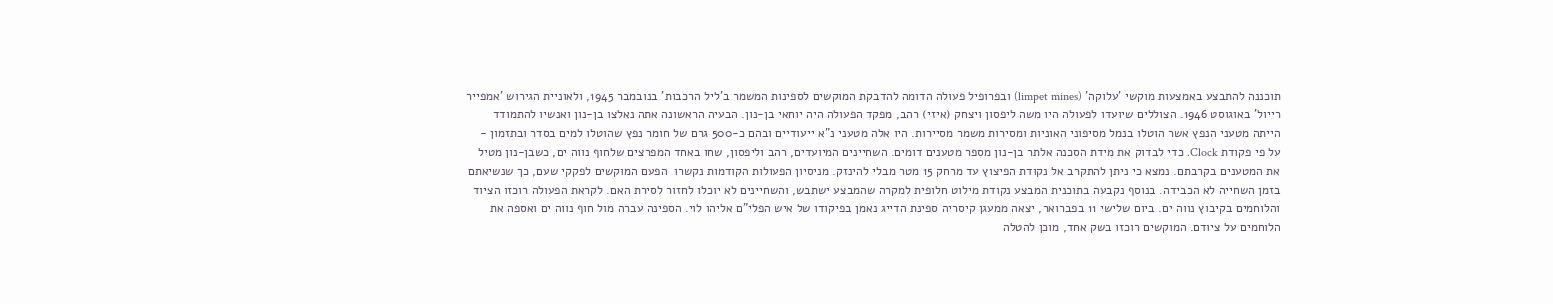תוכננה להתבצע באמצעות מוקשי 'עלוקה' (limpet mines) ובפרופיל פעולה הדומה להדבקת המוקשים לספינות המשמר ב'ליל הרכבות' בנובמבר 1945, ולאוניית הגירוש 'אמפייר רייול' באוגוסט 1946. הצוללים שיועדו לפעולה היו משה ליפסון ויצחק (איזי) רהב, מפקד הפעולה היה יוחאי בן-נון. הבעיה הראשונה אתה נאלצו בן-נון ואנשיו להתמודד הייתה מטעני הנפץ אשר הוטלו בנמל מסיפוני האוניות ומסירות משמר מסיירות. היו אלה מטעני נ"א ייעודיים ובהם כ-500 גרם של חומר נפץ שהוטלו למים בסדר ובתזמון - על פי פקודת Clock. כדי לבדוק את מידת הסכנה אלתר בן-נון מספר מטענים דומים. השחיינים המיועדים, רהב וליפסון, שחו באחד המפרצים שלחוף נווה ים, כשבן-נון מטיל את המטענים בקרבתם. נמצא כי ניתן להתקרב אל נקודת הפיצוץ עד מרחק 15 מטר מבלי להינזק. מניסיון הפעולות הקודמות נקשרו  הפעם המוקשים לפקקי שעם, כך שנשיאתם בזמן השחייה לא הכבידה. בנוסף נקבעה בתוכנית המבצע נקודת מילוט חלופית למקרה שהמבצע ישתבש, והשחיינים לא יוכלו לחזור לסירת האם. לקראת הפעולה רוכזו הציוד והלוחמים בקיבוץ נווה ים. ביום שלישי 11 בפברואר, יצאה ממעגן קיסריה ספינת הדייג נאמן בפיקודו של איש הפלי"ם אליהו לוי. הספינה עברה מול חוף נווה ים ואספה את הלוחמים על ציודם. המוקשים רוכזו בשק אחד, מוכן להטלה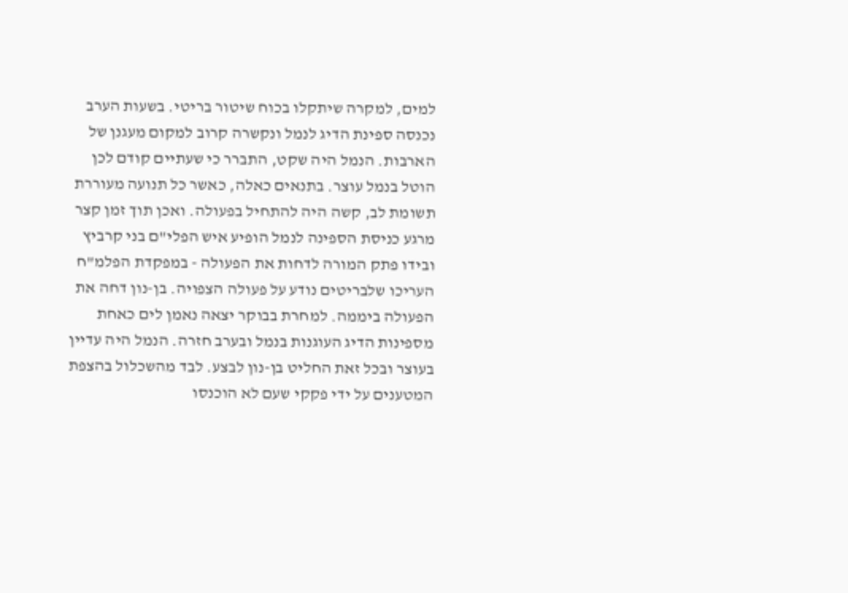למים, למקרה שיתקלו בכוח שיטור בריטי. בשעות הערב נכנסה ספינת הדיג לנמל ונקשרה קרוב למקום מעגנן של הארבות. הנמל היה שקט, התברר כי שעתיים קודם לכן הוטל בנמל עוצר. בתנאים כאלה, כאשר כל תנועה מעוררת תשומת לב, קשה היה להתחיל בפעולה. ואכן תוך זמן קצר מרגע כניסת הספינה לנמל הופיע איש הפלי"ם בני קרביץ ובידו פתק המורה לדחות את הפעולה - במפקדת הפלמ"ח העריכו שלבריטים נודע על פעולה הצפויה. בן-נון דחה את הפעולה ביממה. למחרת בבוקר יצאה נאמן לים כאחת מספינות הדיג העוגנות בנמל ובערב חזרה. הנמל היה עדיין בעוצר ובכל זאת החליט בן-נון לבצע. לבד מהשכלול בהצפת המטענים על ידי פקקי שעם לא הוכנסו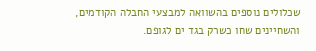שכלולים נוספים בהשוואה למבצעי החבלה הקודמים, והשחיינים שחו כשרק בגד ים לגופם.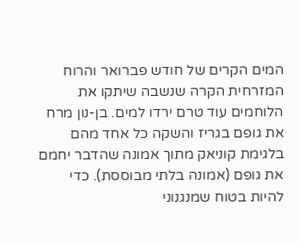המים הקרים של חודש פברואר והרוח המזרחית הקרה שנשבה שיתקו את הלוחמים עוד טרם ירדו למים. בן-נון מרח את גופם בגריז והשקה כל אחד מהם בלגימת קוניאק מתוך אמונה שהדבר יחמם את גופם (אמונה בלתי מבוססת). כדי להיות בטוח שמנגנוני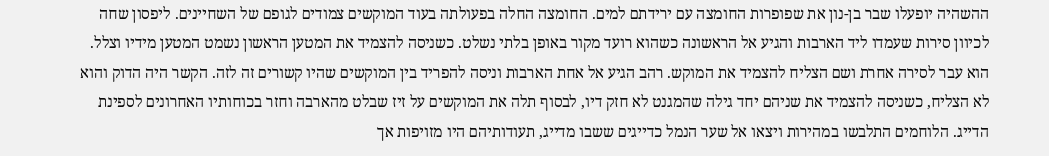ההשהיה יופעלו שבר בן-נון את שפופרות החומצה עם ירידתם למים. החומצה החלה בפעולתה בעוד המוקשים צמודים לגופם של השחיינים. ליפסון שחה לכיוון סירות שעמדו ליד הארבות והגיע אל הראשונה כשהוא רועד מקור באופן בלתי נשלט. כשניסה להצמיד את המטען הראשון נשמט המטען מידיו וצלל. הוא עבר לסירה אחרת ושם הצליח להצמיד את המוקש. רהב הגיע אל אחת הארבות וניסה להפריד בין המוקשים שהיו קשורים זה לזה. הקשר היה הדוק והוא לא הצליח, כשניסה להצמיד את שניהם יחד גילה שהמגנט לא חזק דיו, לבסוף תלה את המוקשים על זיז שבלט מהארבה וחזר בכוחותיו האחרונים לספינת הדייג. הלוחמים התלבשו במהירות ויצאו אל שער הנמל כדייגים ששבו מדייג, תעודותיהם היו מזויפות אך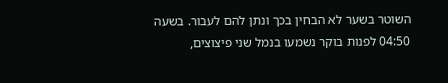השוטר בשער לא הבחין בכך ונתן להם לעבור. בשעה 04:50 לפנות בוקר נשמעו בנמל שני פיצוצים,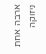ארבה אחת ניזוקה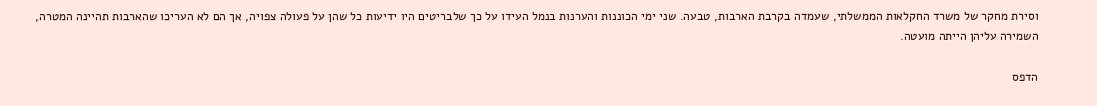וסירת מחקר של משרד החקלאות הממשלתי, שעמדה בקרבת הארבות, טבעה. שני ימי הכוננות והערנות בנמל העידו על כך שלבריטים היו ידיעות כל שהן על פעולה צפויה, אך הם לא העריכו שהארבות תהיינה המטרה, השמירה עליהן הייתה מועטה.

הדפס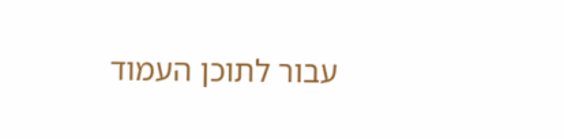עבור לתוכן העמוד